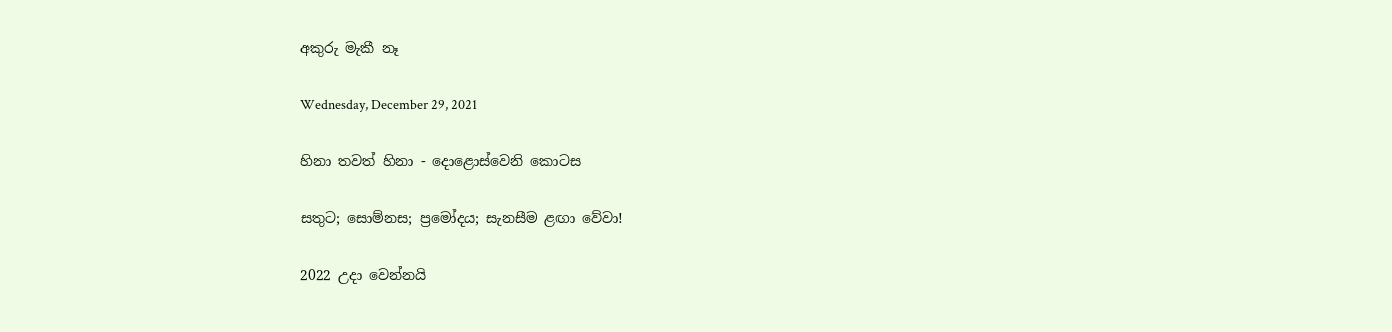අකුරු මැකී නෑ

Wednesday, December 29, 2021

හිනා තවත් හිනා - දොළොස්වෙනි කොටස

සතුට; සොම්නස; ප්‍රමෝදය; සැනසීම ළඟා වේවා!

2022 උදා වෙන්නයි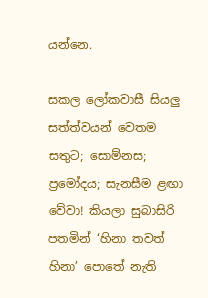යන්නෙ.

සකල ලෝකවාසී සියලු සත්ත්වයන් වෙතම සතුට; සොම්නස; ප්‍රමෝදය; සැනසීම ළඟා වේවා! කියලා සුබාසිරි පතමින් ‘හිනා තවත් හිනා’ පොතේ නැති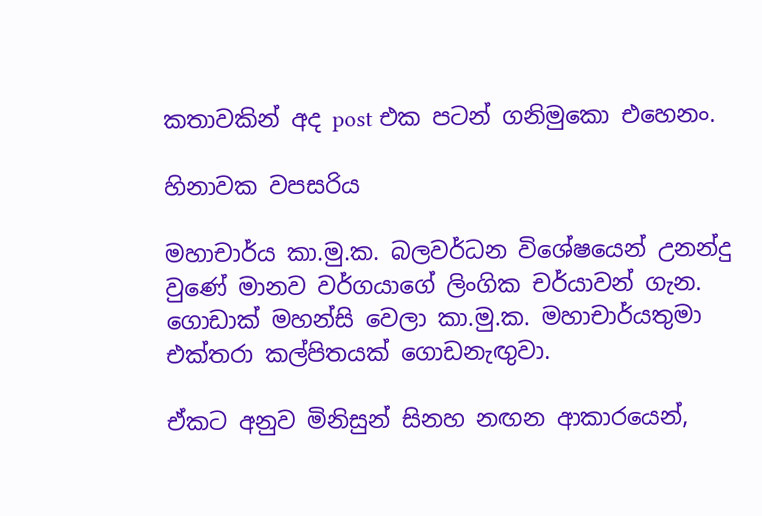කතාවකින් අද post එක පටන් ගනිමුකො එහෙනං.

හිනාවක වපසරිය

මහාචාර්ය කා.මු.ක. බලවර්ධන විශේෂයෙන් උනන්දු වුණේ මානව වර්ගයාගේ ලිංගික චර්යාවන් ගැන.  ගොඩාක් මහන්සි වෙලා කා.මු.ක. මහාචාර්යතුමා එක්තරා කල්පිතයක් ගොඩනැඟුවා.

ඒකට අනුව මිනිසුන් සිනහ නඟන ආකාරයෙන්,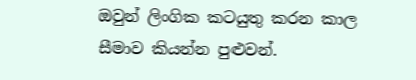ඔවුන් ලිංගික කටයුතු කරන කාල සීමාව කියන්න පුළුවන්.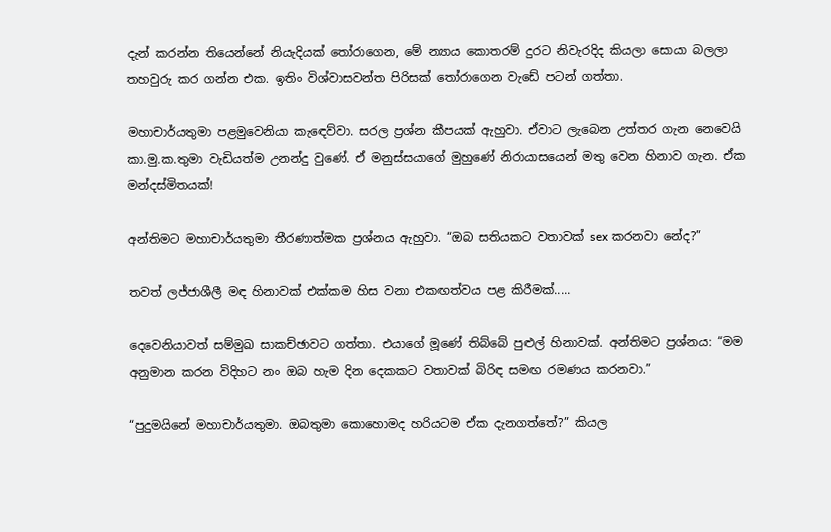දැන් කරන්න තියෙන්නේ නියැදියක් තෝරාගෙන, මේ න්‍යාය කොතරම් දුරට නිවැරදිද කියලා සොයා බලලා තහවුරු කර ගන්න එක. ඉතිං විශ්වාසවන්ත පිරිසක් තෝරාගෙන වැඩේ පටන් ගත්තා.

මහාචාර්යතුමා පළමුවෙනියා කැඳෙව්වා. සරල ප්‍රශ්න කීපයක් ඇහුවා. ඒවාට ලැබෙන උත්තර ගැන නෙවෙයි කා.මු.ක.තුමා වැඩියත්ම උනන්දු වුණේ. ඒ මනුස්සයාගේ මුහුණේ නිරායාසයෙන් මතු වෙන හිනාව ගැන. ඒක මන්දස්මිතයක්!

අන්තිමට මහාචාර්යතුමා තීරණාත්මක ප්‍රශ්නය ඇහුවා. “ඔබ සතියකට වතාවක් sex කරනවා නේද?”

තවත් ලජ්ජාශීලී මඳ හිනාවක් එක්කම හිස වනා එකඟත්වය පළ කිරීමක්.....

දෙවෙනියාවත් සම්මුඛ සාකච්ඡාවට ගත්තා. එයාගේ මූණේ තිබ්බේ පුළුල් හිනාවක්. අන්තිමට ප්‍රශ්නය: “මම අනුමාන කරන විදිහට නං ඔබ හැම දින දෙකකට වතාවක් බිරිඳ සමඟ රමණය කරනවා.”

“පුදුමයිනේ මහාචාර්යතුමා. ඔබතුමා කොහොමද හරියටම ඒක දැනගත්තේ?” කියල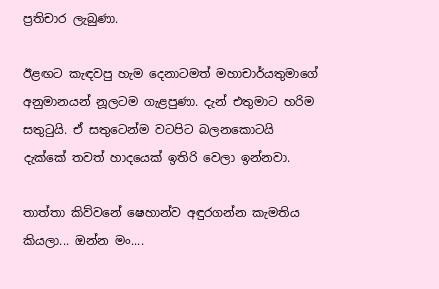ප්‍රතිචාර ලැබුණා.

ඊළඟට කැඳවපු හැම දෙනාටමත් මහාචාර්යතුමාගේ අනුමානයන් නූලටම ගැළපුණා. දැන් එතුමාට හරිම සතුටුයි. ඒ සතුටෙන්ම වටපිට බලනකොටයි දැක්කේ තවත් හාදයෙක් ඉතිරි වෙලා ඉන්නවා.

තාත්තා කිව්වනේ ෂෙහාන්ව අඳුරගන්න කැමතිය කියලා... ඔන්න මං....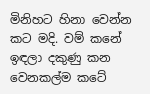මිනිහට හිනා වෙන්න කට මදි. වම් කනේ ඉඳලා දකුණු කන වෙනකල්ම කටේ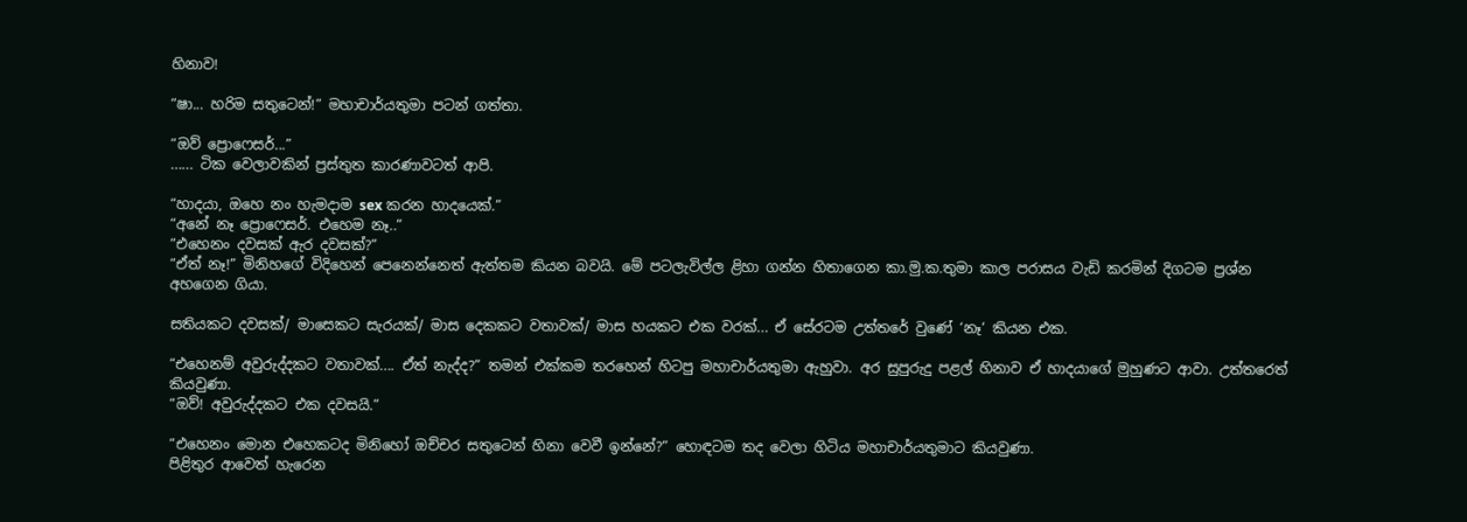හිනාව!

“ෂා... හරිම සතුටෙන්!” මහාචාර්යතුමා පටන් ගත්තා.

“ඔව් ප්‍රොෆෙසර්...”
...... ටික වෙලාවකින් ප්‍රස්තුත කාරණාවටත් ආපි.

“හාදයා, ඔහෙ නං හැමදාම sex කරන හාදයෙක්.”
“අනේ නෑ ප්‍රොෆෙසර්. එහෙම නෑ..”
“එහෙනං දවසක් ඇර දවසක්?”
“ඒත් නෑ!” මිනිහගේ විදිහෙන් පෙනෙන්නෙත් ඇත්තම කියන බවයි. මේ පටලැවිල්ල ළිහා ගන්න හිතාගෙන කා.මු.ක.තුමා කාල පරාසය වැඩි කරමින් දිගටම ප්‍රශ්න අහගෙන ගියා.

සතියකට දවසක්/ මාසෙකට සැරයක්/ මාස දෙකකට වතාවක්/ මාස හයකට එක වරක්... ඒ සේරටම උත්තරේ වුණේ ‘නෑ’ කියන එක.

“එහෙනම් අවුරුද්දකට වතාවක්.... ඒත් නැද්ද?” තමන් එක්කම තරහෙන් හිටපු මහාචාර්යතුමා ඇහුවා. අර සුපුරුදු පළල් හිනාව ඒ හාදයාගේ මුහුණට ආවා. උත්තරෙත් කියවුණා.
“ඔව්! අවුරුද්දකට එක දවසයි.”

“එහෙනං මොන එහෙකටද මිනිහෝ ඔච්චර සතුටෙන් හිනා වෙවී ඉන්නේ?” හොඳටම තද වෙලා හිටිය මහාචාර්යතුමාට කියවුණා.
පිළිතුර ආවෙත් හැරෙන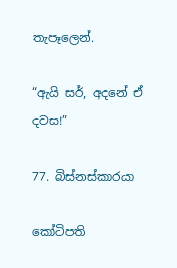තැපෑලෙන්.

“ඇයි සර්, අදනේ ඒ දවස!”

77. බිස්නස්කාරයා

කෝටිපති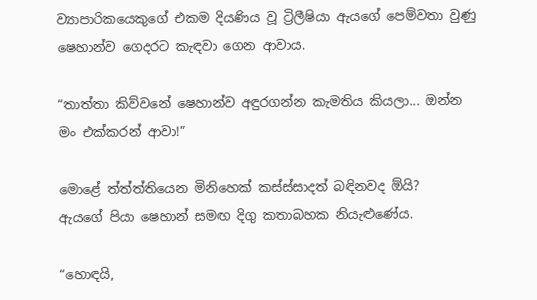ව්‍යාපාරිකයෙකුගේ එකම දියණිය වූ ට්‍රිලීෂියා ඇයගේ පෙම්වතා වුණු ෂෙහාන්ව ගෙදරට කැඳවා ගෙන ආවාය.

“තාත්තා කිව්වනේ ෂෙහාන්ව අඳුරගන්න කැමතිය කියලා... ඔන්න මං එක්කරන් ආවා!”

මොළේ ත්ත්ත්තියෙන මිනිහෙක් කස්ස්සාදත් බඳිනවද ඕයි?
ඇයගේ පියා ෂෙහාන් සමඟ දිගු කතාබහක නියැළුණේය.

“හොඳයි,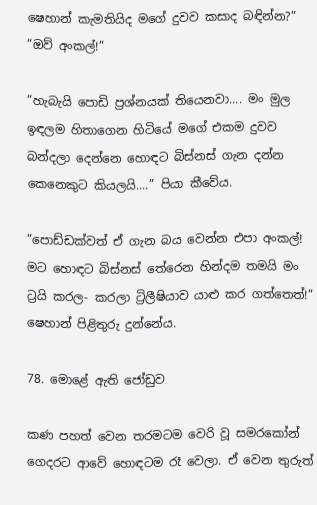ෂෙහාන් කැමතියිද මගේ දුවව කසාද බඳින්න?”
“ඔව් අංකල්!”

“හැබැයි පොඩි ප්‍රශ්නයක් තියෙනවා.... මං මුල ඉඳලම හිතාගෙන හිටියේ මගේ එකම දුවව බන්දලා දෙන්නෙ හොඳට බිස්නස් ගැන දන්න කෙනෙකුට කියලයි....” පියා කීවේය.

“පොඩ්ඩක්වත් ඒ ගැන බය වෙන්න එපා අංකල්! මට හොඳට බිස්නස් තේරෙන හින්දම තමයි මං ට්‍රයි කරල- කරලා ට්‍රිලීෂියාව යාළු කර ගත්තෙත්!” ෂෙහාන් පිළිතුරු දුන්නේය.

78. මොළේ ඇති ජෝඩුව

කණ පහත් වෙන තරමටම වෙරි වූ සමරකෝන් ගෙදරට ආවේ හොඳටම රෑ වෙලා. ඒ වෙන තුරුත්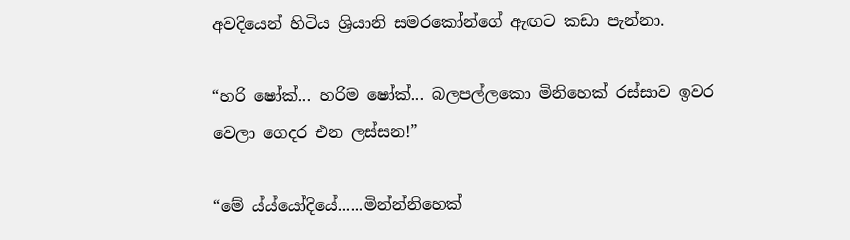අවදියෙන් හිටිය ශ්‍රියානි සමරකෝන්ගේ ඇඟට කඩා පැන්නා.

“හරි ෂෝක්... හරිම ෂෝක්... බලපල්ලකො මිනිහෙක් රස්සාව ඉවර වෙලා ගෙදර එන ලස්සන!”

“මේ ය්ය්යෝදියේ......මින්න්නිහෙක්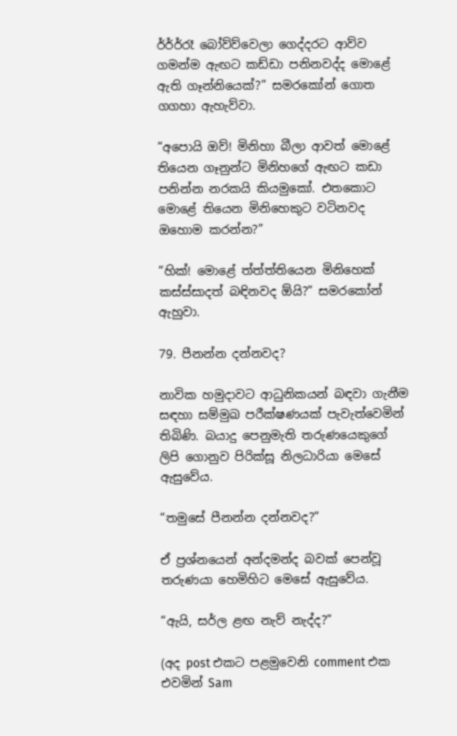ර්ර්ර්රෑ බෝව්ව්වෙලා ගෙද්දරට ආව්ව ගමන්ම ඇඟට කඩ්ඩා පනිනවද්ද මොළේ ඇති ගෑන්නියෙක්?” සමරකෝන් ගොත ගගහා ඇහැව්වා.

“අපොයි ඔව්! මිනිහා බීලා ආවත් මොළේ තියෙන ගෑනුන්ට මිනිහගේ ඇඟට කඩා පනින්න නරකයි කියමුකෝ. එතකොට මොළේ තියෙන මිනිහෙකුට වටිනවද ඔහොම කරන්න?”

“හික්! මොළේ ත්ත්ත්තියෙන මිනිහෙක් කස්ස්සාදත් බඳිනවද ඕයි?” සමරකෝන් ඇහුවා.

79. පීනන්න දන්නවද?

නාවික හමුදාවට ආධුනිකයන් බඳවා ගැනීම සඳහා සම්මුඛ පරීක්ෂණයක් පැවැත්වෙමින් තිබිණි. බයාදු පෙනුමැති තරුණයෙකුගේ ලිපි ගොනුව පිරික්සූ නිලධාරියා මෙසේ ඇසුවේය.

“තමුසේ පීනන්න දන්නවද?”

ඒ ප්‍රශ්නයෙන් අන්දමන්ද බවක් පෙන්වූ තරුණයා හෙමිහිට මෙසේ ඇසුවේය.

“ඇයි, සර්ල ළඟ නැව් නැද්ද?”

(අද post එකට පළමුවෙනි comment එක එවමින් Sam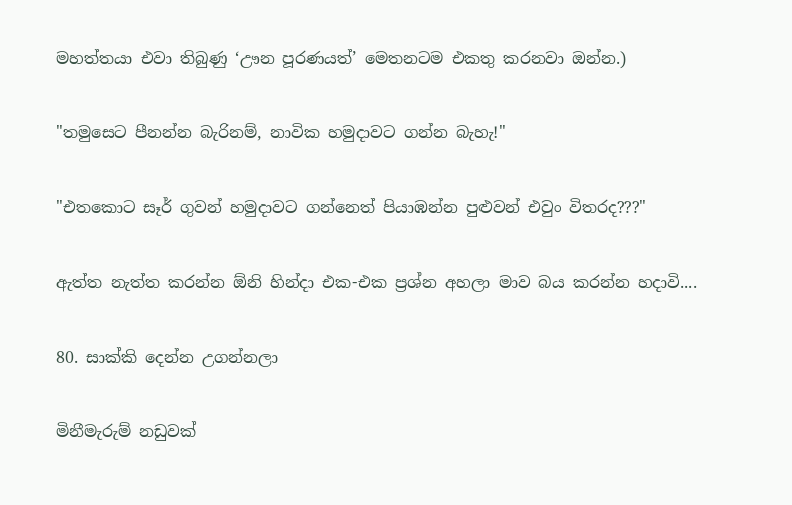මහත්තයා එවා තිබුණු ‘ඌන පූරණයත්’ මෙතනටම එකතු කරනවා ඔන්න.)

"තමුසෙට පීනන්න බැරිනම්, නාවික හමුදාවට ගන්න බැහැ!"

"එතකොට සෑර් ගුවන් හමුදාවට ගන්නෙත් පියාඹන්න පුළුවන් එවුං විතරද???"

ඇත්ත නැත්ත කරන්න ඕනි හින්දා එක-එක ප්‍රශ්න අහලා මාව බය කරන්න හදාවි....

80. සාක්කි දෙන්න උගන්නලා

මිනීමැරුම් නඩුවක්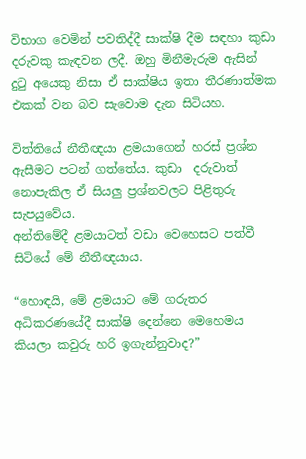විභාග වෙමින් පවතිද්දී සාක්ෂි දීම සඳහා කුඩා දරුවකු කැඳවන ලදී. ඔහු මිනීමැරුම ඇසින් දුටු අයෙකු නිසා ඒ සාක්ෂිය ඉතා තීරණාත්මක එකක් වන බව සැවොම දැන සිටියහ.

විත්තියේ නීතීඥයා ළමයාගෙන් හරස් ප්‍රශ්න ඇසීමට පටන් ගත්තේය. කුඩා  දරුවාත් නොපැකිල ඒ සියලු ප්‍රශ්නවලට පිළිතුරු සැපයුවේය.
අන්තිමේදී ළමයාටත් වඩා වෙහෙසට පත්වී සිටියේ මේ නීතීඥයාය.

“හොඳයි, මේ ළමයාට මේ ගරුතර අධිකරණයේදී සාක්ෂි දෙන්නෙ මෙහෙමය කියලා කවුරු හරි ඉගැන්නුවාද?”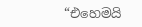“එහෙමයි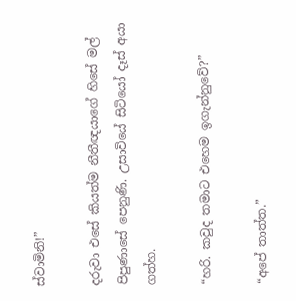ස්වාමිනි!”

දරුවා එසේ කියත්ම නීතීඥයාගේ හිසේ මල් පිපුණාසේ පෙනුණි. උසාවියේ සිටියෝ දෑස් අයා ගත්හ.

“හරි. කවුද තමාට එහෙම ඉගැන්නුවේ?”

“අපේ තාත්ත.”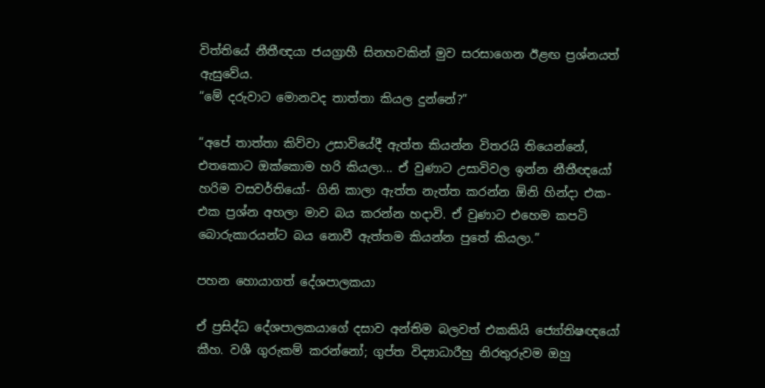විත්තියේ නීතීඥයා ජයග්‍රාහී සිනහවකින් මුව සරසාගෙන ඊළඟ ප්‍රශ්නයත් ඇසුවේය.
“මේ දරුවාට මොනවද තාත්තා කියල දුන්නේ?”

“අපේ තාත්තා කිව්වා උසාවියේදී ඇත්ත කියන්න විතරයි තියෙන්නේ, එතකොට ඔක්කොම හරි කියලා... ඒ වුණාට උසාවිවල ඉන්න නීතීඥයෝ හරිම වසවර්තියෝ- ගිනි කාලා ඇත්ත නැත්ත කරන්න ඕනි හින්දා එක-එක ප්‍රශ්න අහලා මාව බය කරන්න හදාවි. ඒ වුණාට එහෙම කපටි බොරුකාරයන්ට බය නොවී ඇත්තම කියන්න පුතේ කියලා.”

පහන හොයාගත් දේශපාලකයා

ඒ ප්‍රසිද්ධ දේශපාලකයාගේ දසාව අන්තිම බලවත් එකකියි ජ්‍යෝතිෂඥයෝ කීහ. වශී ගුරුකම් කරන්නෝ; ගුප්ත විද්‍යාධාරීහු නිරතුරුවම ඔහු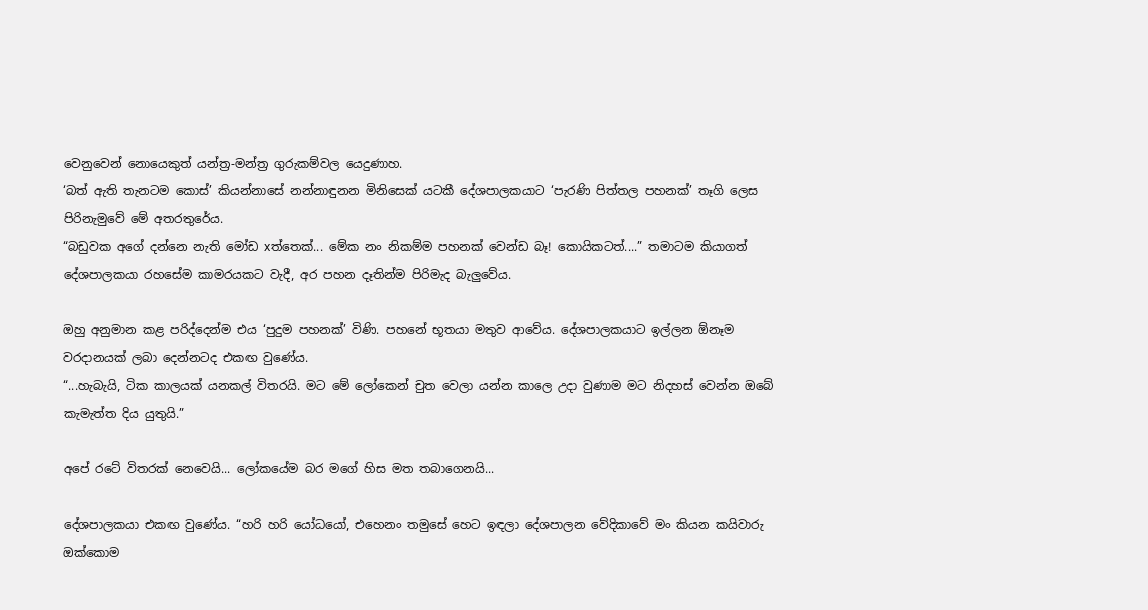වෙනුවෙන් නොයෙකුත් යන්ත්‍ර-මන්ත්‍ර ගුරුකම්වල යෙදුණාහ.
‘බත් ඇති තැනටම කොස්’ කියන්නාසේ නන්නාඳුනන මිනිසෙක් යටකී දේශපාලකයාට ‘පැරණි පිත්තල පහනක්’ තෑගි ලෙස පිරිනැමුවේ මේ අතරතුරේය.
“බඩුවක අගේ දන්නෙ නැති මෝඩ xත්තෙක්... මේක නං නිකම්ම පහනක් වෙන්ඩ බෑ! කොයිකටත්....” තමාටම කියාගත් දේශපාලකයා රහසේම කාමරයකට වැදී, අර පහන දෑතින්ම පිරිමැද බැලුවේය.

ඔහු අනුමාන කළ පරිද්දෙන්ම එය ‘පුදුම පහනක්’ විණි. පහනේ භූතයා මතුව ආවේය. දේශපාලකයාට ඉල්ලන ඕනෑම වරදානයක් ලබා දෙන්නටද එකඟ වුණේය.
“...හැබැයි, ටික කාලයක් යනකල් විතරයි. මට මේ ලෝකෙන් චුත වෙලා යන්න කාලෙ උදා වුණාම මට නිදහස් වෙන්න ඔබේ කැමැත්ත දිය යුතුයි.”

අපේ රටේ විතරක් නෙවෙයි... ලෝකයේම බර මගේ හිස මත තබාගෙනයි...

දේශපාලකයා එකඟ වුණේය. “හරි හරි යෝධයෝ, එහෙනං තමුසේ හෙට ඉඳලා දේශපාලන වේදිකාවේ මං කියන කයිවාරු ඔක්කොම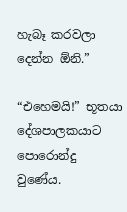හැබෑ කරවලා දෙන්න ඕනි.”

“එහෙමයි!” භූතයා දේශපාලකයාට පොරොන්දු වුණේය.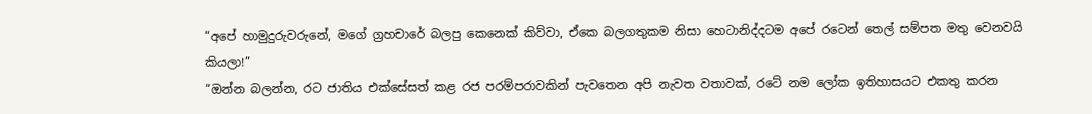“අපේ හාමුදුරුවරුනේ, මගේ ග්‍රහචාරේ බලපු කෙනෙක් කිව්වා, ඒකෙ බලගතුකම නිසා හෙටානිද්දටම අපේ රටෙන් තෙල් සම්පත මතු වෙනවයි කියලා!”
“ඔන්න බලන්න, රට ජාතිය එක්සේසත් කළ රජ පරම්පරාවකින් පැවතෙන අපි නැවත වතාවක්, රටේ නම ලෝක ඉතිහාසයට එකතු කරන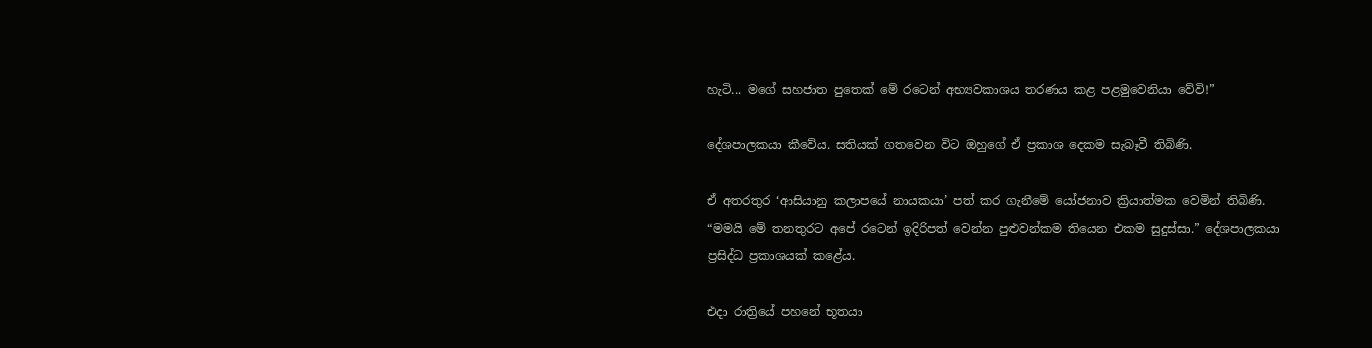හැටි... මගේ සහජාත පුතෙක් මේ රටෙන් අභ්‍යවකාශය තරණය කළ පළමුවෙනියා වේවි!”

දේශපාලකයා කීවේය. සතියක් ගතවෙන විට ඔහුගේ ඒ ප්‍රකාශ දෙකම සැබෑවී තිබිණි.

ඒ අතරතුර ‘ආසියානු කලාපයේ නායකයා’ පත් කර ගැනීමේ යෝජනාව ක්‍රියාත්මක වෙමින් තිබිණි.
“මමයි මේ තනතුරට අපේ රටෙන් ඉදිරිපත් වෙන්න පුළුවන්කම තියෙන එකම සුදුස්සා.” දේශපාලකයා ප්‍රසිද්ධ ප්‍රකාශයක් කළේය.

එදා රාත්‍රියේ පහනේ භූතයා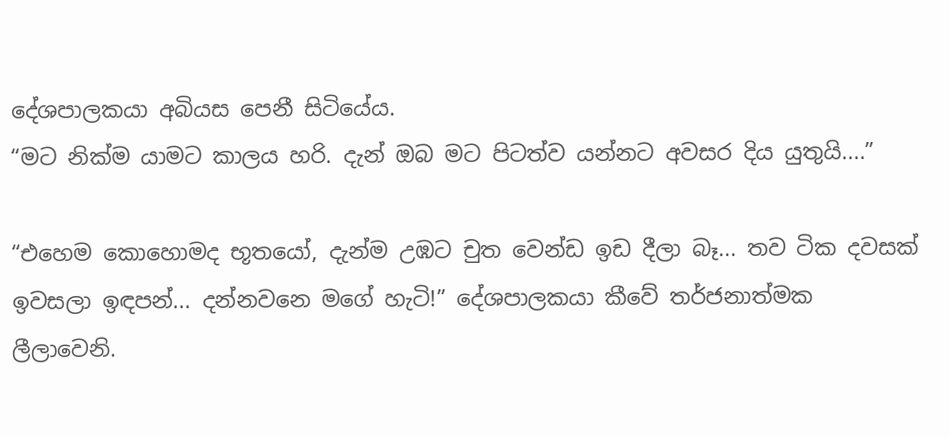දේශපාලකයා අබියස පෙනී සිටියේය.
“මට නික්ම යාමට කාලය හරි. දැන් ඔබ මට පිටත්ව යන්නට අවසර දිය යුතුයි....”

“එහෙම කොහොමද භූතයෝ, දැන්ම උඹට චුත වෙන්ඩ ඉඩ දීලා බෑ... තව ටික දවසක් ඉවසලා ඉඳපන්... දන්නවනෙ මගේ හැටි!” දේශපාලකයා කීවේ තර්ජනාත්මක ලීලාවෙනි.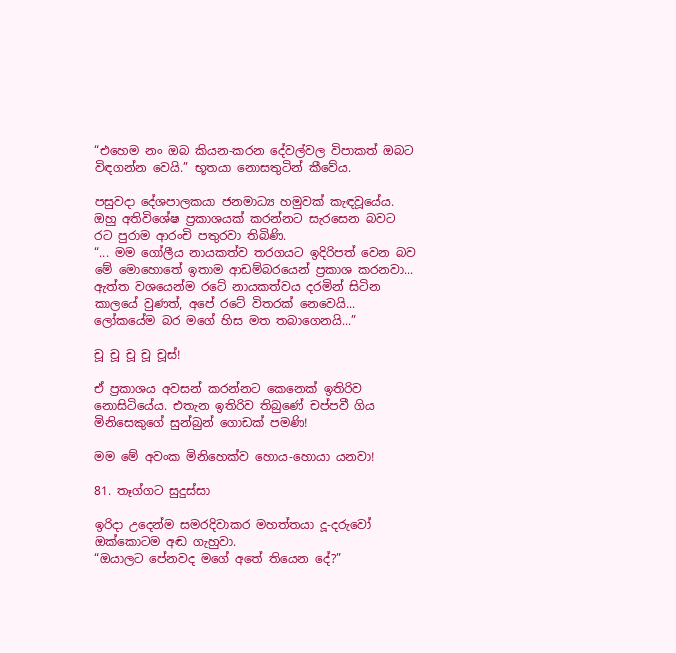“එහෙම නං ඔබ කියන-කරන දේවල්වල විපාකත් ඔබට විඳගන්න වෙයි.” භූතයා නොසතුටින් කීවේය.

පසුවදා දේශපාලකයා ජනමාධ්‍ය හමුවක් කැඳවූයේය. ඔහු අතිවිශේෂ ප්‍රකාශයක් කරන්නට සැරසෙන බවට රට පුරාම ආරංචි පතුරවා තිබිණි.
“... මම ගෝලීය නායකත්ව තරගයට ඉදිරිපත් වෙන බව මේ මොහොතේ ඉතාම ආඩම්බරයෙන් ප්‍රකාශ කරනවා... ඇත්ත වශයෙන්ම රටේ නායකත්වය දරමින් සිටින කාලයේ වුණත්, අපේ රටේ විතරක් නෙවෙයි... ලෝකයේම බර මගේ හිස මත තබාගෙනයි...”

චූ චූ චූ චූ චූස්!

ඒ ප්‍රකාශය අවසන් කරන්නට කෙනෙක් ඉතිරිව නොසිටියේය. එතැන ඉතිරිව තිබුණේ චප්පවී ගිය මිනිසෙකුගේ සුන්බුන් ගොඩක් පමණි!

මම මේ අවංක මිනිහෙක්ව හොය-හොයා යනවා!

81. තෑග්ගට සුදුස්සා

ඉරිදා උදෙන්ම සමරදිවාකර මහත්තයා දූ-දරුවෝ ඔක්කොටම අඬ ගැහුවා.
“ඔයාලට පේනවද මගේ අතේ තියෙන දේ?”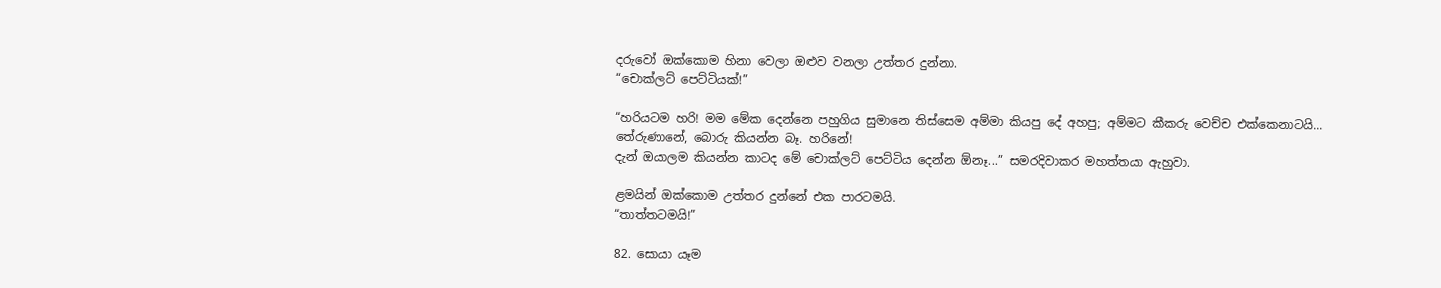දරුවෝ ඔක්කොම හිනා වෙලා ඔළුව වනලා උත්තර දුන්නා.
“චොක්ලට් පෙට්ටියක්!”

“හරියටම හරි! මම මේක දෙන්නෙ පහුගිය සුමානෙ තිස්සෙම අම්මා කියපු දේ අහපු; අම්මට කීකරු වෙච්ච එක්කෙනාටයි... තේරුණානේ, බොරු කියන්න බෑ. හරිනේ!
දැන් ඔයාලම කියන්න කාටද මේ චොක්ලට් පෙට්ටිය දෙන්න ඕනෑ...” සමරදිවාකර මහත්තයා ඇහුවා.

ළමයින් ඔක්කොම උත්තර දුන්නේ එක පාරටමයි.
“තාත්තටමයි!”

82. සොයා යෑම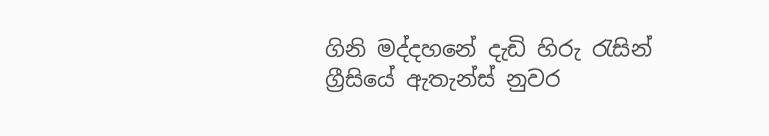ගිනි මද්දහනේ දැඩි හිරු රැසින් ග්‍රීසියේ ඇතැන්ස් නුවර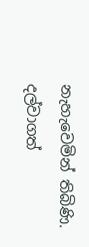නැහැවෙමින් තිබිණි. දල්වාගත්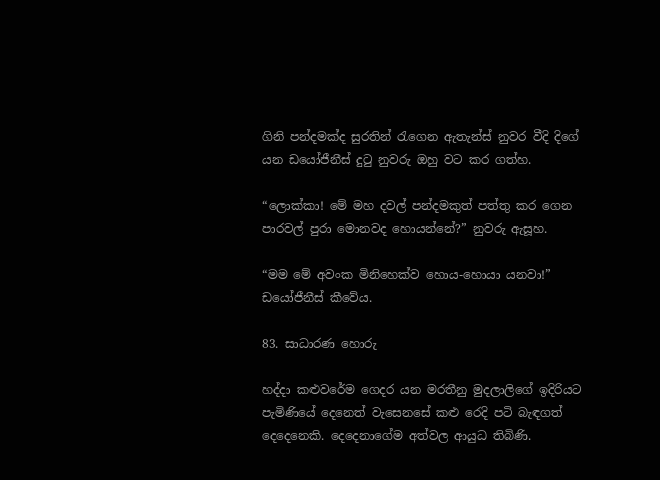ගිනි පන්දමක්ද සුරතින් රැගෙන ඇතැන්ස් නුවර වීදි දිගේ යන ඩයෝජීනීස් දුටු නුවරු ඔහු වට කර ගත්හ.

“ලොක්කා! මේ මහ දවල් පන්දමකුත් පත්තු කර ගෙන පාරවල් පුරා මොනවද හොයන්නේ?” නුවරු ඇසූහ.

“මම මේ අවංක මිනිහෙක්ව හොය-හොයා යනවා!” ඩයෝජීනීස් කීවේය.

83. සාධාරණ හොරු

හද්දා කළුවරේම ගෙදර යන මරතීනු මුදලාලිගේ ඉදිරියට පැමිණියේ දෙනෙත් වැසෙනසේ කළු රෙදි පටි බැඳගත් දෙදෙනෙකි. දෙදෙනාගේම අත්වල ආයුධ තිබිණි.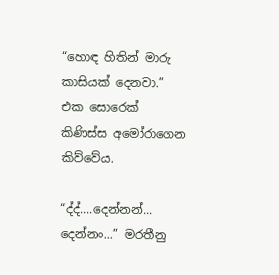“හොඳ හිතින් මාරු කාසියක් දෙනවා.” එක සොරෙක් කිණිස්ස අමෝරාගෙන කිව්වේය.

“ද්ද්....දෙන්නන්... දෙන්නං...” මරතීනු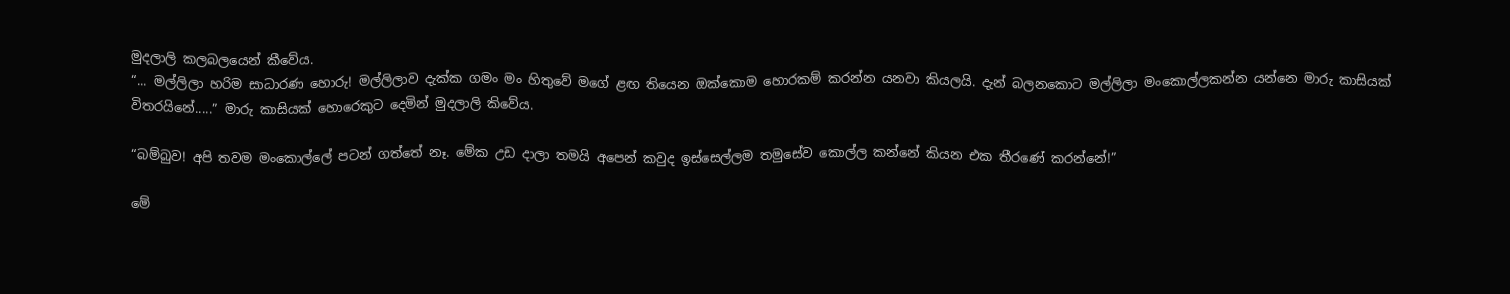මුදලාලි කලබලයෙන් කීවේය.
“... මල්ලිලා හරිම සාධාරණ හොරු! මල්ලිලාව දැක්ක ගමං මං හිතුවේ මගේ ළඟ තියෙන ඔක්කොම හොරකම් කරන්න යනවා කියලයි. දැන් බලනකොට මල්ලිලා මංකොල්ලකන්න යන්නෙ මාරු කාසියක් විතරයිනේ.....” මාරු කාසියක් හොරෙකුට දෙමින් මුදලාලි කිවේය.

“බම්බුව! අපි තවම මංකොල්ලේ පටන් ගත්තේ නෑ. මේක උඩ දාලා තමයි අපෙන් කවුද ඉස්සෙල්ලම තමුසේව කොල්ල කන්නේ කියන එක තීරණේ කරන්නේ!”

මේ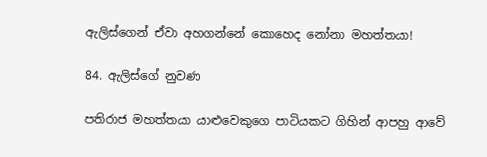ඇලිස්ගෙන් ඒවා අහගන්නේ කොහෙද නෝනා මහත්තයා!

84. ඇලිස්ගේ නුවණ

පතිරාජ මහත්තයා යාළුවෙකුගෙ පාටියකට ගිහින් ආපහු ආවේ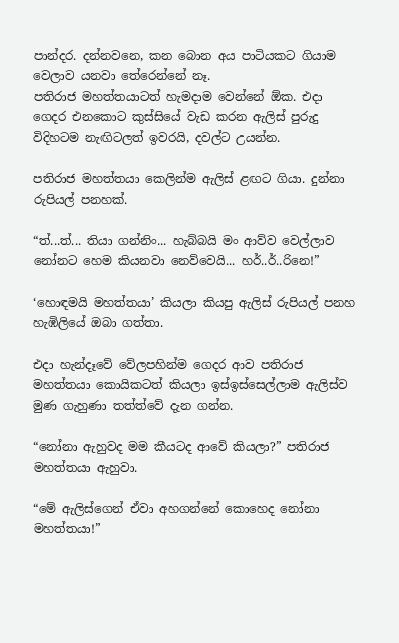පාන්දර. දන්නවනෙ, කන බොන අය පාටියකට ගියාම වෙලාව යනවා තේරෙන්නේ නෑ.
පතිරාජ මහත්තයාටත් හැමදාම වෙන්නේ ඕක. එදා ගෙදර එනකොට කුස්සියේ වැඩ කරන ඇලිස් පුරුදු විදිහටම නැඟිටලත් ඉවරයි, දවල්ට උයන්න.

පතිරාජ මහත්තයා කෙලින්ම ඇලිස් ළඟට ගියා. දුන්නා රුපියල් පනහක්.

“ත්...ත්... තියා ගන්නිං... හැබ්බයි මං ආව්ව වෙල්ලාව නෝනට හෙම කියනවා නෙව්වෙයි... හර්..ර්..රිනෙ!”

‘හොඳමයි මහත්තයා’ කියලා කියපු ඇලිස් රුපියල් පනහ හැඹිලියේ ඔබා ගත්තා.

එදා හැන්දෑවේ වේලපහින්ම ගෙදර ආව පතිරාජ මහත්තයා කොයිකටත් කියලා ඉස්ඉස්සෙල්ලාම ඇලිස්ව මුණ ගැහුණා තත්ත්වේ දැන ගන්න.

“නෝනා ඇහුවද මම කීයටද ආවේ කියලා?” පතිරාජ මහත්තයා ඇහුවා.

“මේ ඇලිස්ගෙන් ඒවා අහගන්නේ කොහෙද නෝනා මහත්තයා!”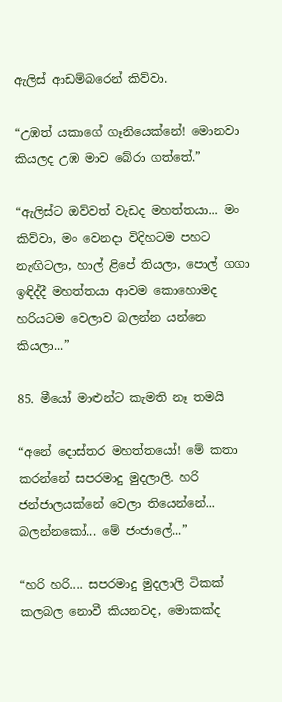ඇලිස් ආඩම්බරෙන් කිව්වා.

“උඹත් යකාගේ ගෑනියෙක්නේ! මොනවා කියලද උඹ මාව බේරා ගත්තේ.”

“ඇලිස්ට ඔව්වත් වැඩද මහත්තයා... මං කිව්වා, මං වෙනදා විදිහටම පහට නැඟිටලා, හාල් ළිපේ තියලා, පොල් ගගා ඉඳිද්දී මහත්තයා ආවම කොහොමද හරියටම වෙලාව බලන්න යන්නෙ කියලා...”

85. මීයෝ මාළුන්ට කැමති නෑ තමයි

“අනේ දොස්තර මහත්තයෝ! මේ කතා කරන්නේ සපරමාදු මුදලාලි. හරි ජන්ජාලයක්නේ වෙලා තියෙන්නේ... බලන්නකෝ... මේ ජංජාලේ...”

“හරි හරි.... සපරමාදු මුදලාලි ටිකක් කලබල නොවී කියනවද, මොකක්ද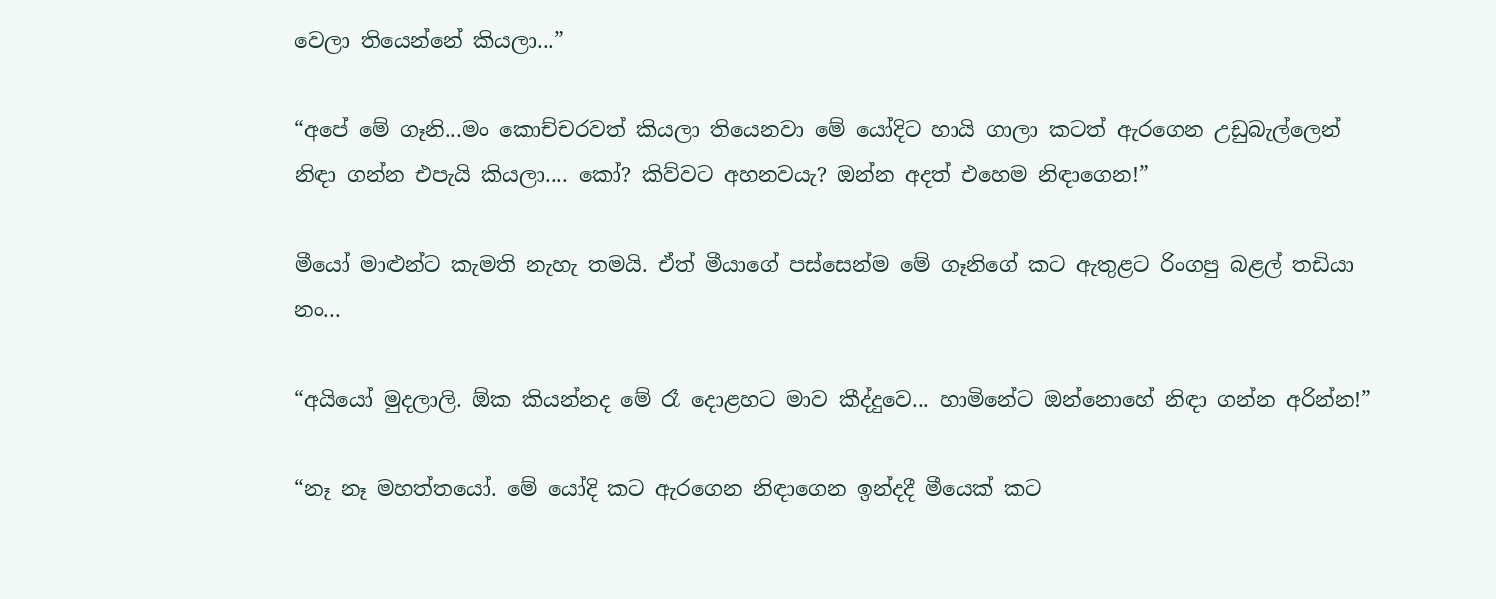වෙලා තියෙන්නේ කියලා...”

“අපේ මේ ගෑනි...මං කොච්චරවත් කියලා තියෙනවා මේ යෝදිට හායි ගාලා කටත් ඇරගෙන උඩුබැල්ලෙන් නිඳා ගන්න එපැයි කියලා.... කෝ? කිව්වට අහනවයැ? ඔන්න අදත් එහෙම නිඳාගෙන!”

මීයෝ මාළුන්ට කැමති නැහැ තමයි. ඒත් මීයාගේ පස්සෙන්ම මේ ගෑනිගේ කට ඇතුළට රිංගපු බළල් තඩියා නං...

“අයියෝ මුදලාලි. ඕක කියන්නද මේ රෑ දොළහට මාව කීද්දුවෙ... හාමිනේට ඔන්නොහේ නිඳා ගන්න අරින්න!”

“නෑ නෑ මහත්තයෝ. මේ යෝදි කට ඇරගෙන නිඳාගෙන ඉන්දදී මීයෙක් කට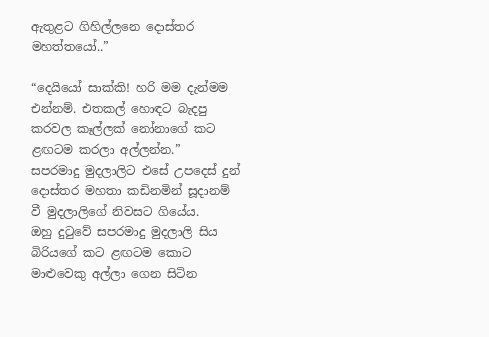ඇතුළට ගිහිල්ලනෙ දොස්තර මහත්තයෝ..”

“දෙයියෝ සාක්කි! හරි මම දැන්මම එන්නම්. එතකල් හොඳට බැදපු කරවල කෑල්ලක් නෝනාගේ කට ළඟටම කරලා අල්ලන්න.”
සපරමාදු මුදලාලිට එසේ උපදෙස් දුන් දොස්තර මහතා කඩිනමින් සූදානම් වී මුදලාලිගේ නිවසට ගියේය.
ඔහු දුටුවේ සපරමාදු මුදලාලි සිය බිරියගේ කට ළඟටම කොට මාළුවෙකු අල්ලා ගෙන සිටින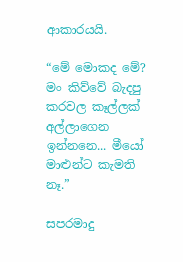ආකාරයයි.

“මේ මොකද මේ? මං කිව්වේ බැදපු කරවල කෑල්ලක් අල්ලාගෙන ඉන්නනෙ... මීයෝ මාළුන්ට කැමති නෑ.”

සපරමාදු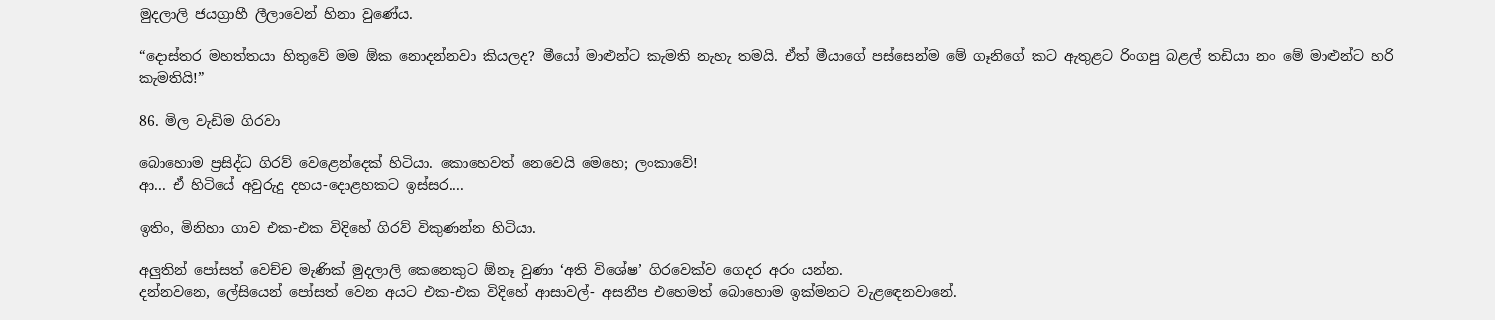මුදලාලි ජයග්‍රාහී ලීලාවෙන් හිනා වුණේය.

“දොස්තර මහත්තයා හිතුවේ මම ඕක නොදන්නවා කියලද? මීයෝ මාළුන්ට කැමති නැහැ තමයි. ඒත් මීයාගේ පස්සෙන්ම මේ ගෑනිගේ කට ඇතුළට රිංගපු බළල් තඩියා නං මේ මාළුන්ට හරි කැමතියි!”

86. මිල වැඩිම ගිරවා

බොහොම ප්‍රසිද්ධ ගිරව් වෙළෙන්දෙක් හිටියා. කොහෙවත් නෙවෙයි මෙහෙ; ලංකාවේ!
ආ... ඒ හිටියේ අවුරුදු දහය-දොළහකට ඉස්සර....

ඉතිං, මිනිහා ගාව එක-එක විදිහේ ගිරව් විකුණන්න හිටියා.

අලුතින් පෝසත් වෙච්ච මැණික් මුදලාලි කෙනෙකුට ඕනෑ වුණා ‘අති විශේෂ’ ගිරවෙක්ව ගෙදර අරං යන්න.
දන්නවනෙ, ලේසියෙන් පෝසත් වෙන අයට එක-එක විදිහේ ආසාවල්- අසනීප එහෙමත් බොහොම ඉක්මනට වැළඳෙනවානේ.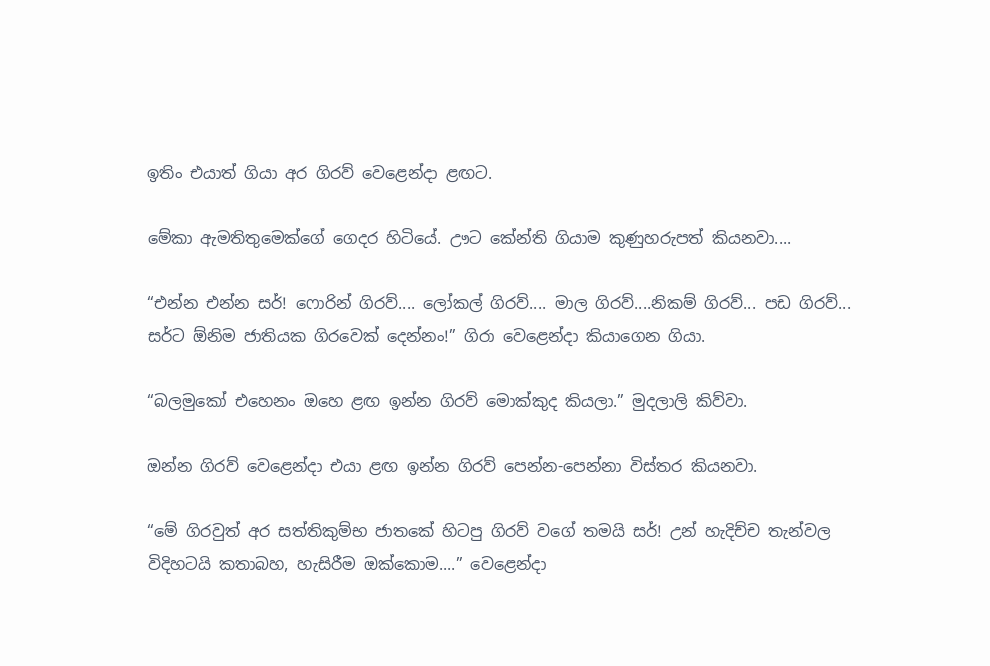ඉතිං එයාත් ගියා අර ගිරව් වෙළෙන්දා ළඟට.

මේකා ඇමතිතුමෙක්ගේ ගෙදර හිටියේ. ඌට කේන්ති ගියාම කුණුහරුපත් කියනවා....

“එන්න එන්න සර්! ෆොරින් ගිරව්.... ලෝකල් ගිරව්.... මාල ගිරව්....නිකම් ගිරව්... පඩ ගිරව්... සර්ට ඕනිම ජාතියක ගිරවෙක් දෙන්නං!” ගිරා වෙළෙන්දා කියාගෙන ගියා.

“බලමුකෝ එහෙනං ඔහෙ ළඟ ඉන්න ගිරව් මොක්කුද කියලා.” මුදලාලි කිව්වා.

ඔන්න ගිරව් වෙළෙන්දා එයා ළඟ ඉන්න ගිරව් පෙන්න-පෙන්නා විස්තර කියනවා.

“මේ ගිරවුත් අර සත්තිකුම්භ ජාතකේ හිටපු ගිරව් වගේ තමයි සර්! උන් හැදිච්ච තැන්වල විදිහටයි කතාබහ, හැසිරීම ඔක්කොම....” වෙළෙන්දා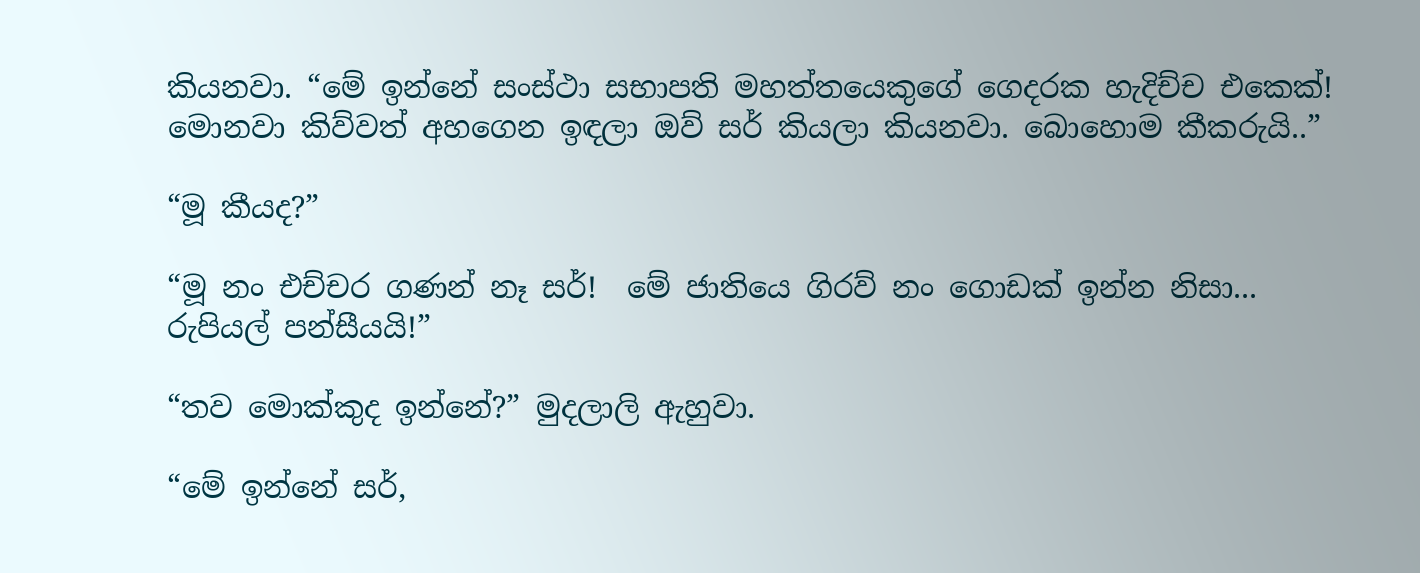කියනවා. “මේ ඉන්නේ සංස්ථා සභාපති මහත්තයෙකුගේ ගෙදරක හැදිච්ච එකෙක්! මොනවා කිව්වත් අහගෙන ඉඳලා ඔව් සර් කියලා කියනවා. බොහොම කීකරුයි..”

“මූ කීයද?”

“මූ නං එච්චර ගණන් නෑ සර්!  මේ ජාතියෙ ගිරව් නං ගොඩක් ඉන්න නිසා... රුපියල් පන්සීයයි!”

“තව මොක්කුද ඉන්නේ?” මුදලාලි ඇහුවා.

“මේ ඉන්නේ සර්,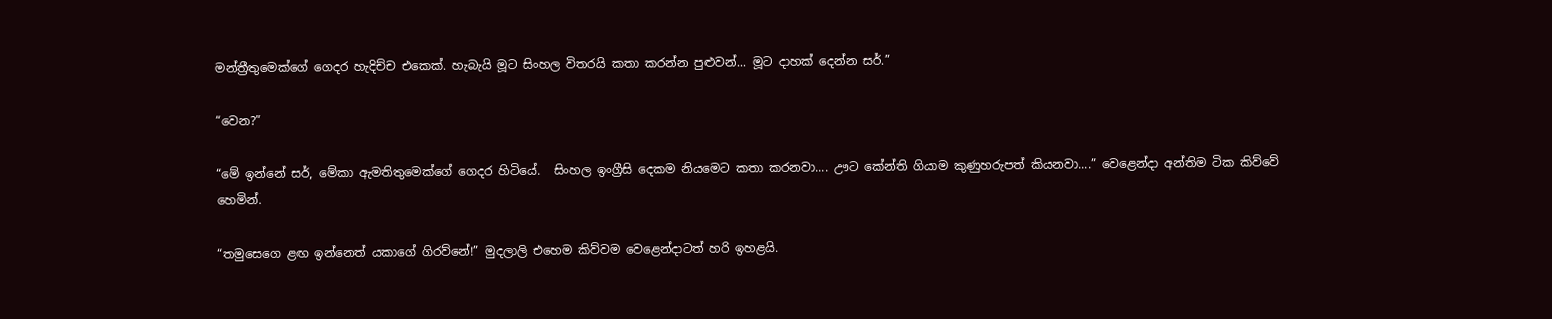මන්ත්‍රීතුමෙක්ගේ ගෙදර හැදිච්ච එකෙක්. හැබැයි මූට සිංහල විතරයි කතා කරන්න පුළුවන්... මූට දාහක් දෙන්න සර්.”

“වෙන?”

“මේ ඉන්නේ සර්, මේකා ඇමතිතුමෙක්ගේ ගෙදර හිටියේ.  සිංහල ඉංග්‍රීසි දෙකම නියමෙට කතා කරනවා.... ඌට කේන්ති ගියාම කුණුහරුපත් කියනවා....” වෙළෙන්දා අන්තිම ටික කිව්වේ හෙමින්.

“තමුසෙගෙ ළඟ ඉන්නෙත් යකාගේ ගිරව්නේ!” මුදලාලි එහෙම කිව්වම වෙළෙන්දාටත් හරි ඉහළයි.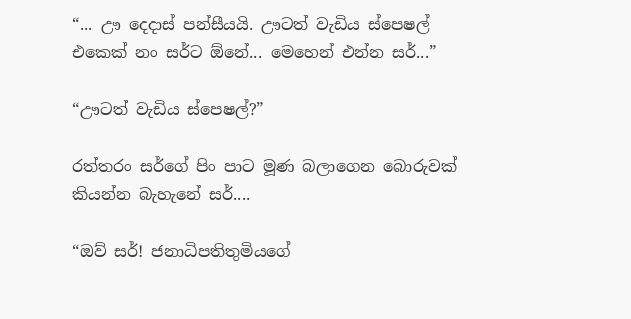“... ඌ දෙදාස් පන්සීයයි. ඌටත් වැඩිය ස්පෙෂල් එකෙක් නං සර්ට ඕනේ... මෙහෙන් එන්න සර්...”

“ඌටත් වැඩිය ස්පෙෂල්?”

රත්තරං සර්ගේ පිං පාට මූණ බලාගෙන බොරුවක් කියන්න බැහැනේ සර්....

“ඔව් සර්! ජනාධිපතිතුමියගේ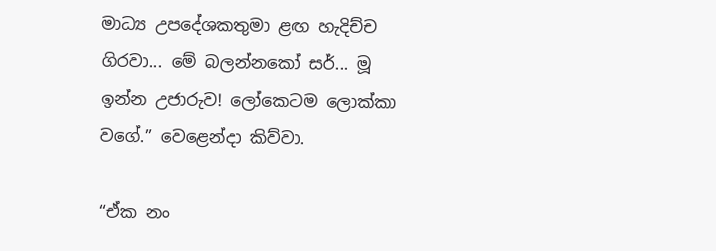මාධ්‍ය උපදේශකතුමා ළඟ හැදිච්ච ගිරවා... මේ බලන්නකෝ සර්... මූ ඉන්න උජාරුව! ලෝකෙටම ලොක්කා වගේ.” වෙළෙන්දා කිව්වා.

“ඒක නං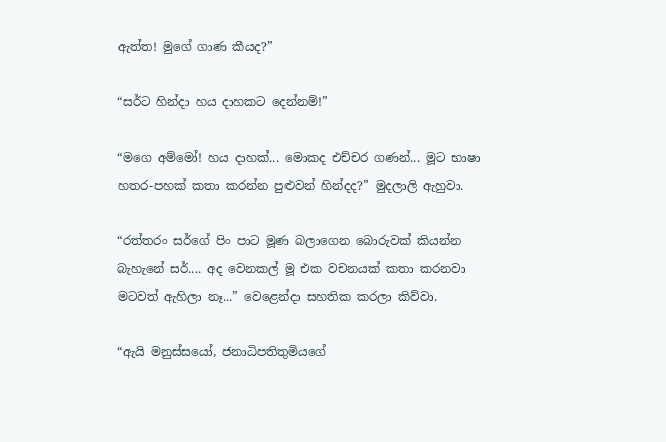ඇත්ත! මුගේ ගාණ කීයද?”

“සර්ට හින්දා හය දාහකට දෙන්නම්!”

“මගෙ අම්මෝ! හය දාහක්... මොකද එච්චර ගණන්... මූට භාෂා හතර-පහක් කතා කරන්න පුළුවන් හින්දද?” මුදලාලි ඇහුවා.

“රත්තරං සර්ගේ පිං පාට මූණ බලාගෙන බොරුවක් කියන්න බැහැනේ සර්.... අද වෙනකල් මූ එක වචනයක් කතා කරනවා මටවත් ඇහිලා නෑ...” වෙළෙන්දා සහතික කරලා කිව්වා.

“ඇයි මනුස්සයෝ, ජනාධිපතිතුමියගේ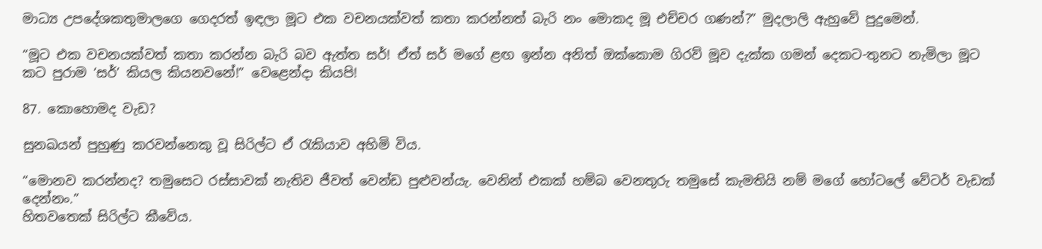මාධ්‍ය උපදේශකතුමාලගෙ ගෙදරත් ඉඳලා මූට එක වචනයක්වත් කතා කරන්නත් බැරි නං මොකද මූ එච්චර ගණන්?” මුදලාලි ඇහුවේ පුදුමෙන්.

“මූට එක වචනයක්වත් කතා කරන්න බැරි බව ඇත්ත සර්! ඒත් සර් මගේ ළඟ ඉන්න අනිත් ඔක්කොම ගිරව් මූව දැක්ක ගමන් දෙකට-තුනට නැමිලා මූට කට පුරාම ‘සර්’ කියල කියනවනේ!” වෙළෙන්දා කියපි!

87. කොහොමද වැඩ?

සුනඛයන් පුහුණු කරවන්නෙකු වූ සිරිල්ට ඒ රැකියාව අහිමි විය.

“මොනව කරන්නද? තමුසෙට රස්සාවක් නැතිව ජීවත් වෙන්ඩ පුළුවන්යැ. වෙනින් එකක් හම්බ වෙනතුරු තමුසේ කැමතියි නම් මගේ හෝටලේ වේටර් වැඩක් දෙන්නං.”
හිතවතෙක් සිරිල්ට කීවේය.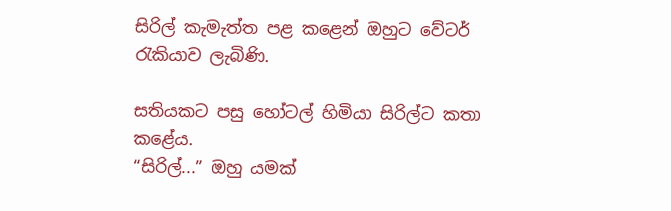සිරිල් කැමැත්ත පළ කළෙන් ඔහුට වේටර් රැකියාව ලැබිණි.

සතියකට පසු හෝටල් හිමියා සිරිල්ට කතා කළේය.
“සිරිල්...” ඔහු යමක්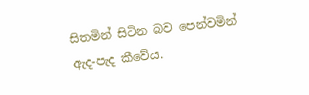සිතමින් සිටින බව පෙන්වමින් ඇද-පැද කීවේය.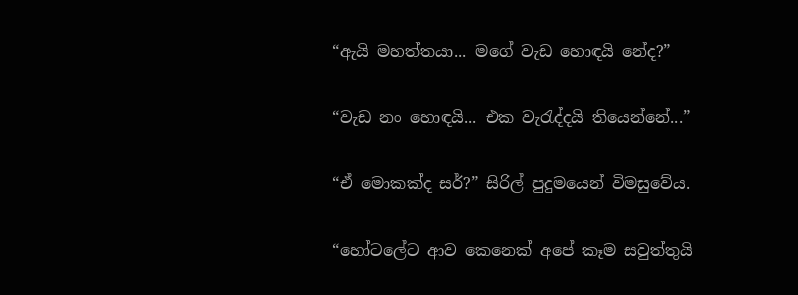“ඇයි මහත්තයා... මගේ වැඩ හොඳයි නේද?”

“වැඩ නං හොඳයි... එක වැරැද්දයි තියෙන්නේ...”

“ඒ මොකක්ද සර්?” සිරිල් පුදුමයෙන් විමසුවේය.

“හෝටලේට ආව කෙනෙක් අපේ කෑම සවුත්තුයි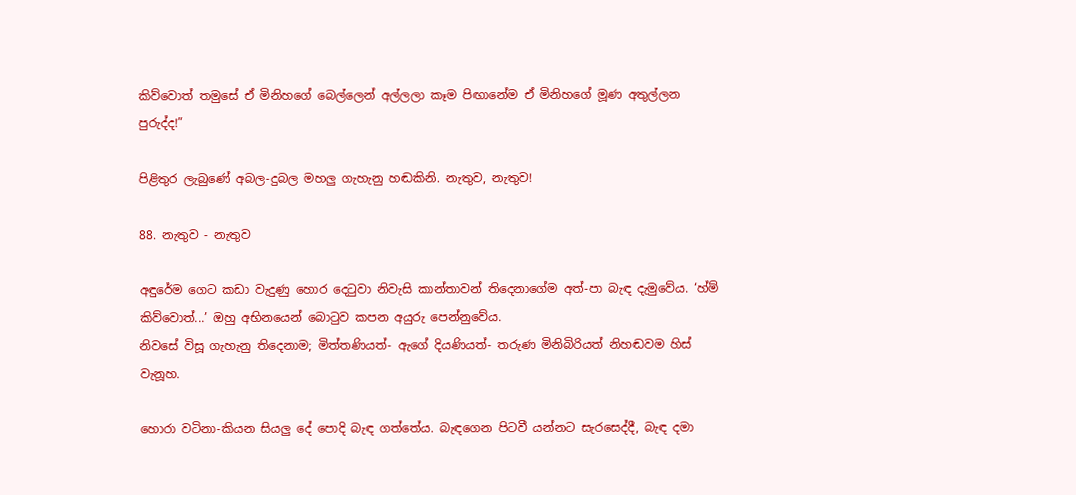කිව්වොත් තමුසේ ඒ මිනිහගේ බෙල්ලෙන් අල්ලලා කෑම පිඟානේම ඒ මිනිහගේ මූණ අතුල්ලන පුරුද්ද!”

පිළිතුර ලැබුණේ අබල-දුබල මහලු ගැහැනු හඬකිනි. නැතුව, නැතුව!

88. නැතුව - නැතුව

අඳුරේම ගෙට කඩා වැදුණු හොර දෙටුවා නිවැසි කාන්තාවන් තිදෙනාගේම අත්-පා බැඳ දැමුවේය. ‘හ්ම් කිව්වොත්...’ ඔහු අභිනයෙන් බොටුව කපන අයුරු පෙන්නුවේය.
නිවසේ විසූ ගැහැනු තිදෙනාම; මිත්තණියත්- ඇගේ දියණියත්- තරුණ මිනිබිරියත් නිහඬවම හිස් වැනූහ.

හොරා වටිනා-කියන සියලු දේ පොදි බැඳ ගත්තේය. බැඳගෙන පිටවී යන්නට සැරසෙද්දී, බැඳ දමා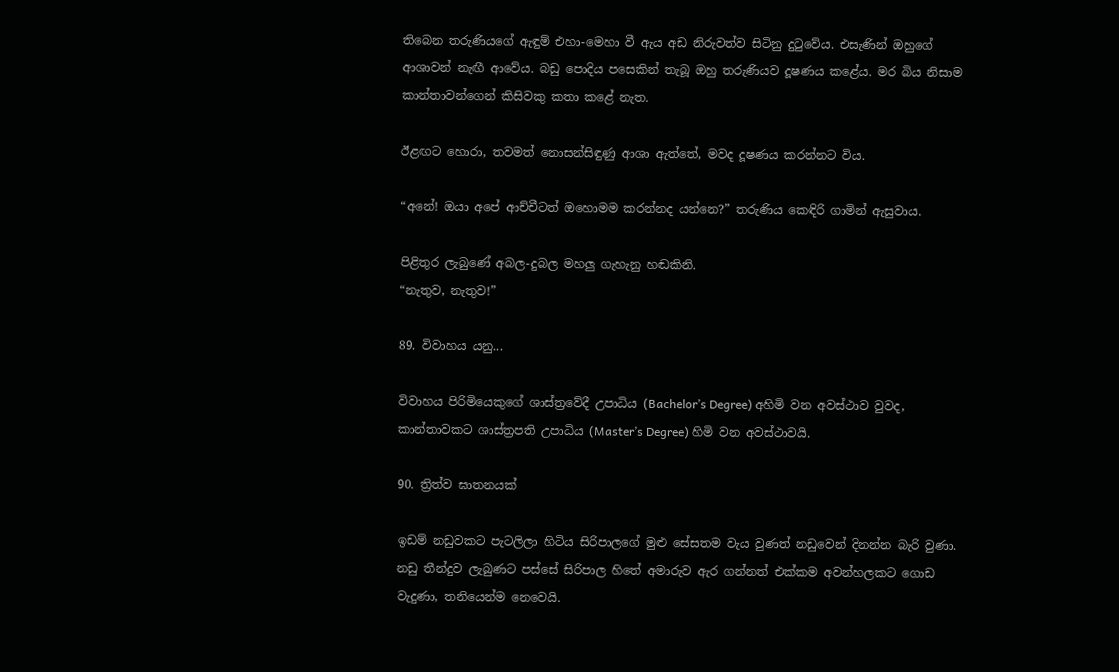තිබෙන තරුණියගේ ඇඳුම් එහා-මෙහා වී ඇය අඩ නිරුවත්ව සිටිනු දුටුවේය. එසැණින් ඔහුගේ ආශාවන් නැඟී ආවේය. බඩු පොදිය පසෙකින් තැබූ ඔහු තරුණියව දූෂණය කළේය. මර බිය නිසාම කාන්තාවන්ගෙන් කිසිවකු කතා කළේ නැත.

ඊළඟට හොරා, තවමත් නොසන්සිඳුණු ආශා ඇත්තේ, මවද දූෂණය කරන්නට විය.

“අනේ! ඔයා අපේ ආච්චීටත් ඔහොමම කරන්නද යන්නෙ?” තරුණිය කෙඳිරි ගාමින් ඇසුවාය.

පිළිතුර ලැබුණේ අබල-දුබල මහලු ගැහැනු හඬකිනි.
“නැතුව, නැතුව!”

89. විවාහය යනු...

විවාහය පිරිමියෙකුගේ ශාස්ත්‍රවේදී උපාධිය (Bachelor’s Degree) අහිමි වන අවස්ථාව වුවද, කාන්තාවකට ශාස්ත්‍රපති උපාධිය (Master’s Degree) හිමි වන අවස්ථාවයි.

90. ත්‍රිත්ව ඝාතනයක්

ඉඩම් නඩුවකට පැටලිලා හිටිය සිරිපාලගේ මුළු සේසතම වැය වුණත් නඩුවෙන් දිනන්න බැරි වුණා. නඩු තීන්දුව ලැබුණට පස්සේ සිරිපාල හිතේ අමාරුව ඇර ගන්නත් එක්කම අවන්හලකට ගොඩ වැදුණා, තනියෙන්ම නෙවෙයි.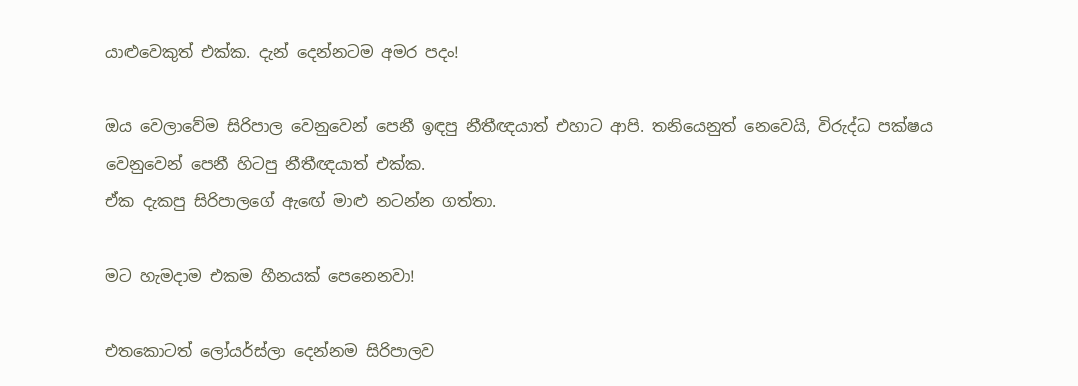යාළුවෙකුත් එක්ක. දැන් දෙන්නටම අමර පදං!

ඔය වෙලාවේම සිරිපාල වෙනුවෙන් පෙනී ඉඳපු නීතීඥයාත් එහාට ආපි. තනියෙනුත් නෙවෙයි, විරුද්ධ පක්ෂය වෙනුවෙන් පෙනී හිටපු නීතීඥයාත් එක්ක.
ඒක දැකපු සිරිපාලගේ ඇඟේ මාළු නටන්න ගත්තා.

මට හැමදාම එකම හීනයක් පෙනෙනවා!

එතකොටත් ලෝයර්ස්ලා දෙන්නම සිරිපාලව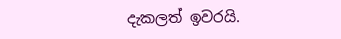දැකලත් ඉවරයි.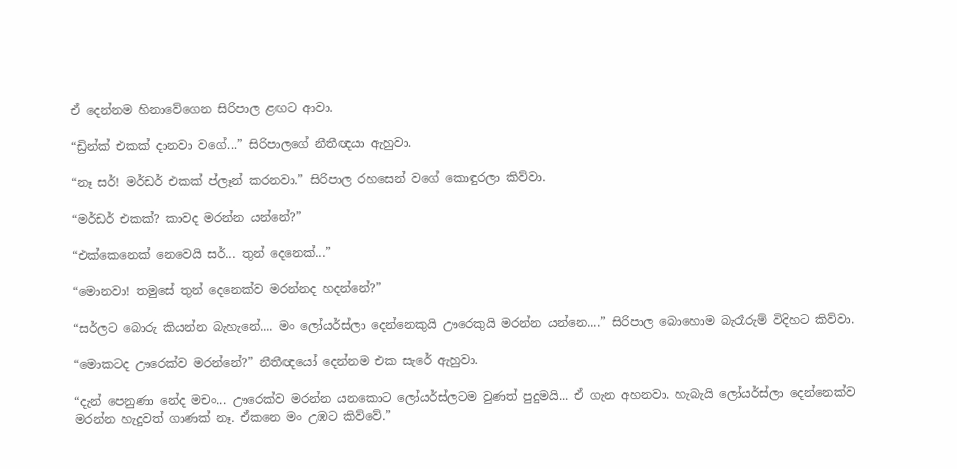ඒ දෙන්නම හිනාවේගෙන සිරිපාල ළඟට ආවා.

“ඩ්‍රින්ක් එකක් දානවා වගේ...” සිරිපාලගේ නීතීඥයා ඇහුවා.

“නෑ සර්! මර්ඩර් එකක් ප්ලෑන් කරනවා.” සිරිපාල රහසෙන් වගේ කොඳුරලා කිව්වා.

“මර්ඩර් එකක්? කාවද මරන්න යන්නේ?”

“එක්කෙනෙක් නෙවෙයි සර්... තුන් දෙනෙක්...”

“මොනවා! තමුසේ තුන් දෙනෙක්ව මරන්නද හදන්නේ?”

“සර්ලට බොරු කියන්න බැහැනේ.... මං ලෝයර්ස්ලා දෙන්නෙකුයි ඌරෙකුයි මරන්න යන්නෙ....” සිරිපාල බොහොම බැරෑරුම් විදිහට කිව්වා.

“මොකටද ඌරෙක්ව මරන්නේ?” නීතීඥයෝ දෙන්නම එක සැරේ ඇහුවා.

“දැන් පෙනුණා නේද මචං... ඌරෙක්ව මරන්න යනකොට ලෝයර්ස්ලටම වුණත් පුදුමයි... ඒ ගැන අහනවා. හැබැයි ලෝයර්ස්ලා දෙන්නෙක්ව මරන්න හැදුවත් ගාණක් නෑ. ඒකනෙ මං උඹට කිව්වේ.”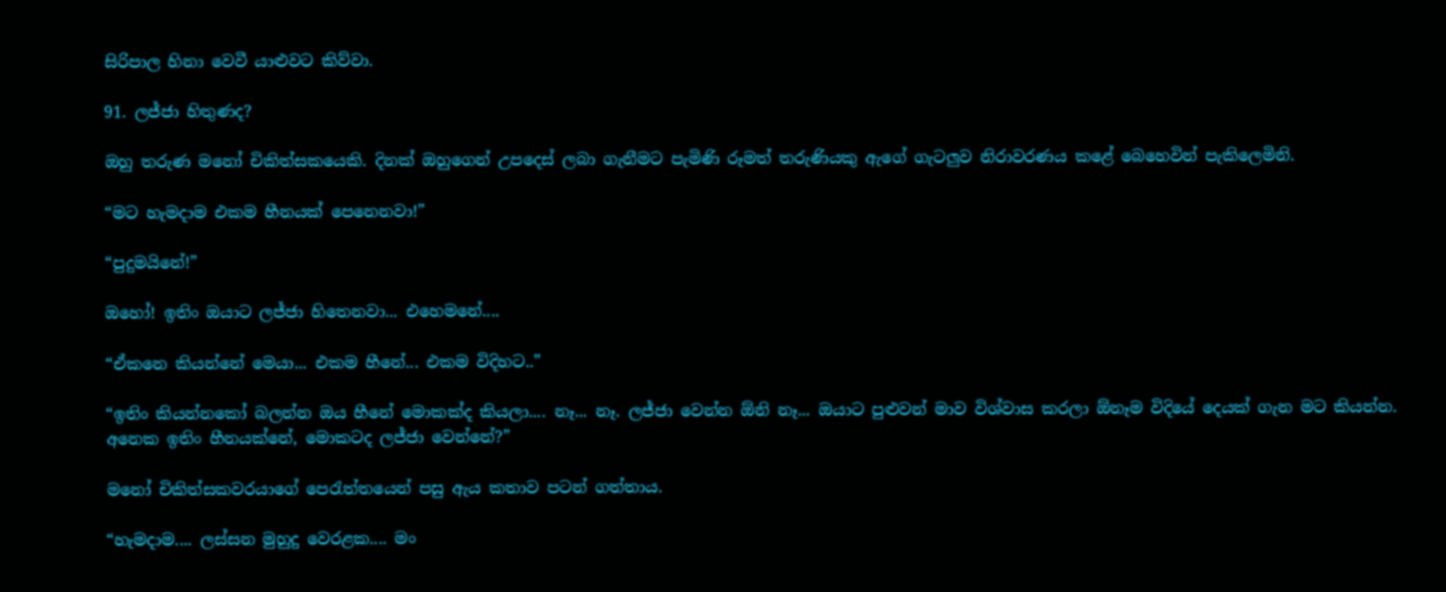සිරිපාල හිනා වෙවී යාළුවට කිව්වා.

91. ලජ්ජා හිතුණද?

ඔහු තරුණ මනෝ චිකිත්සකයෙකි. දිනක් ඔහුගෙන් උපදෙස් ලබා ගැනීමට පැමිණි රූමත් තරුණියකු ඇගේ ගැටලුව නිරාවරණය කළේ බෙහෙවින් පැකිලෙමිනි.

“මට හැමදාම එකම හීනයක් පෙනෙනවා!”

“පුදුමයිනේ!”

ඔහෝ! ඉතිං ඔයාට ලජ්ජා හිතෙනවා... එහෙමනේ....

“ඒකනෙ කියන්නේ මෙයා... එකම හීනේ... එකම විදිහට..”

“ඉතිං කියන්නකෝ බලන්න ඔය හීනේ මොකක්ද කියලා.... නෑ... නෑ. ලජ්ජා වෙන්න ඕනි නෑ... ඔයාට පුළුවන් මාව විශ්වාස කරලා ඕනෑම විදියේ දෙයක් ගැන මට කියන්න. අනෙක ඉතිං හීනයක්නේ, මොකටද ලජ්ජා වෙන්නේ?”

මනෝ චිකිත්සකවරයාගේ පෙරැත්තයෙන් පසු ඇය කතාව පටන් ගත්තාය.

“හැමදාම.... ලස්සන මුහුදු වෙරළක.... මං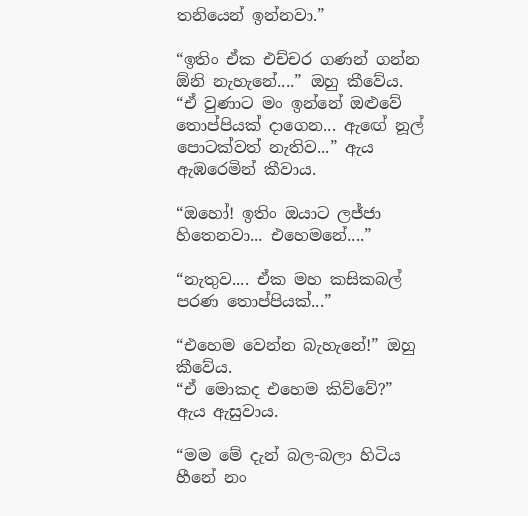තනියෙන් ඉන්නවා.”

“ඉතිං ඒක එච්චර ගණන් ගන්න ඕනි නැහැනේ....” ඔහු කීවේය.
“ඒ වුණාට මං ඉන්නේ ඔළුවේ තොප්පියක් දාගෙන... ඇඟේ නූල් පොටක්වත් නැතිව...” ඇය ඇඹරෙමින් කීවාය.

“ඔහෝ! ඉතිං ඔයාට ලජ්ජා හිතෙනවා... එහෙමනේ....”

“නැතුව.... ඒක මහ කසිකබල් පරණ තොප්පියක්...”

“එහෙම වෙන්න බැහැනේ!” ඔහු කීවේය.
“ඒ මොකද එහෙම කිව්වේ?” ඇය ඇසුවාය.

“මම මේ දැන් බල-බලා හිටිය හීනේ නං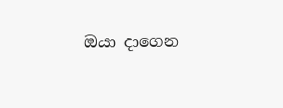ඔයා දාගෙන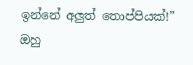ඉන්නේ අලුත් තොප්පියක්!” ඔහු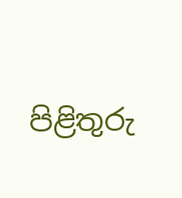පිළිතුරු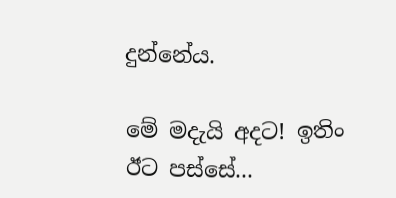දුන්නේය.

මේ මදැයි අදට! ඉතිං ඊට පස්සේ...